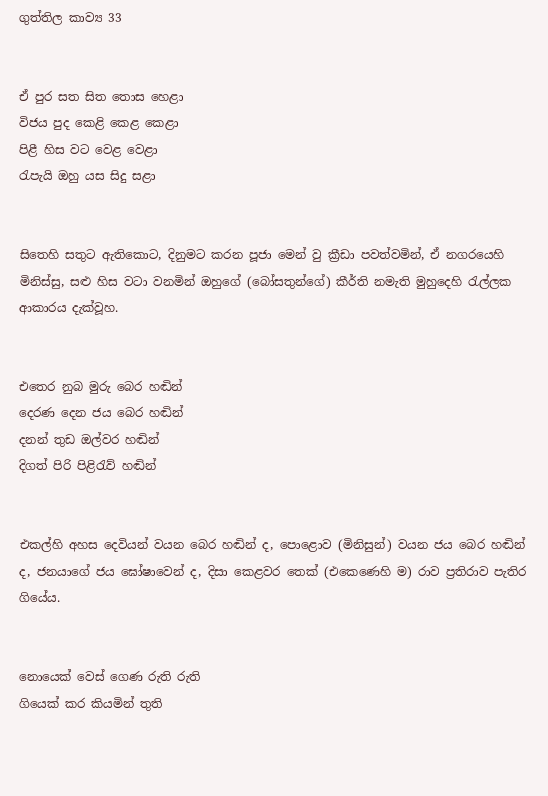ගුත්තිල කාව්‍ය 33


ඒ පුර සත සිත තොස හෙළා
විජය පුද කෙළි කෙළ කෙළා
පිළී හිස වට වෙළ වෙළා
රැපැයි ඔහු යස සිදු සළා


සිතෙහි සතුට ඇතිකොට, දිනුමට කරන පූජා මෙන් වු ක්‍රීඩා පවත්වමින්, ඒ නගරයෙහි මිනිස්‌සු, සළු හිස වටා වනමින් ඔහුගේ (බෝසතුන්ගේ) කීර්ති නමැති මුහුදෙහි රැල්ලක ආකාරය දැක්‌වූහ.


එතෙර නුබ මුරු බෙර හඬින්
දෙරණ දෙන ජය බෙර හඬින්
දනන් තුඩ ඔල්වර හඬින්
දිගත් පිරි පිළිරැව් හඬින්


එකල්හි අහස දෙවියන් වයන බෙර හඬින් ද, පොළොව (මිනිසුන්) වයන ජය බෙර හඬින් ද, ජනයාගේ ජය ඝෝෂාවෙන් ද, දිසා කෙළවර තෙක්‌ (එකෙණෙහි ම) රාව ප්‍රතිරාව පැතිර ගියේය.


නොයෙක්‌ වෙස්‌ ගෙණ රුති රුති
ගියෙක්‌ කර කියමින් තුති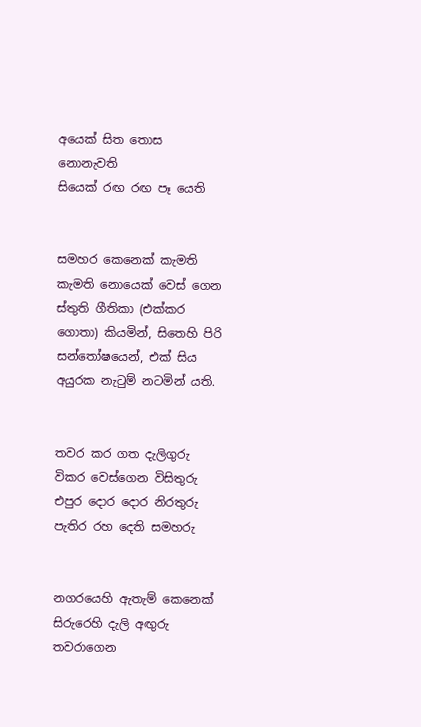අයෙක්‌ සිත තොස නොනැවති
සියෙක්‌ රඟ රඟ පෑ යෙති


සමහර කෙනෙක්‌ කැමති කැමති නොයෙක්‌ වෙස්‌ ගෙන ස්‌තුති ගීතිකා (එක්‌කර ගොතා) කියමින්, සිතෙහි පිරි සන්තෝෂයෙන්, එක්‌ සිය අයුරක නැටුම් නටමින් යති.


තවර කර ගත දැලිගුරු
විකර වෙස්‌ගෙන විසිතුරු
එපුර දොර දොර නිරතුරු
පැතිර රහ දෙති සමහරු


නගරයෙහි ඇතැම් කෙනෙක්‌ සිරුරෙහි දැලි අඟුරු තවරාගෙන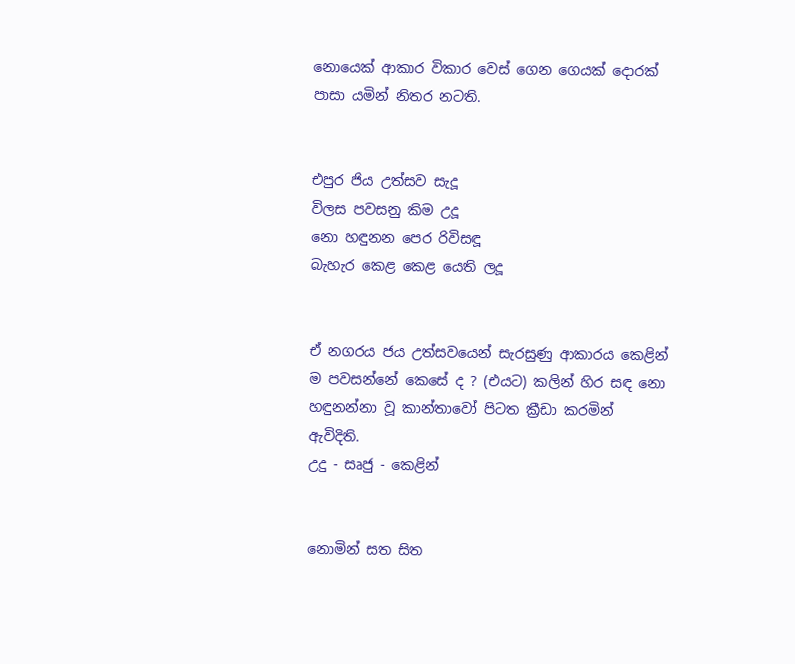නොයෙක්‌ ආකාර විකාර වෙස්‌ ගෙන ගෙයක්‌ දොරක්‌ පාසා යමින් නිතර නටති.


එපුර ජිය උත්සව සැදූ
විලස පවසනු කිම උදූ
නො හඳුනන පෙර රිවිසඳූ
බැහැර කෙළ කෙළ යෙති ලදූ


ඒ නගරය ජය උත්සවයෙන් සැරසුණු ආකාරය කෙළින් ම පවසන්නේ කෙසේ ද ? (එයට) කලින් හිර සඳ නො හඳුනන්නා වූ කාන්තාවෝ පිටත ක්‍රීඩා කරමින් ඇවිදිති.
උදු - සෘජු - කෙළින්


නොමින් සත සිත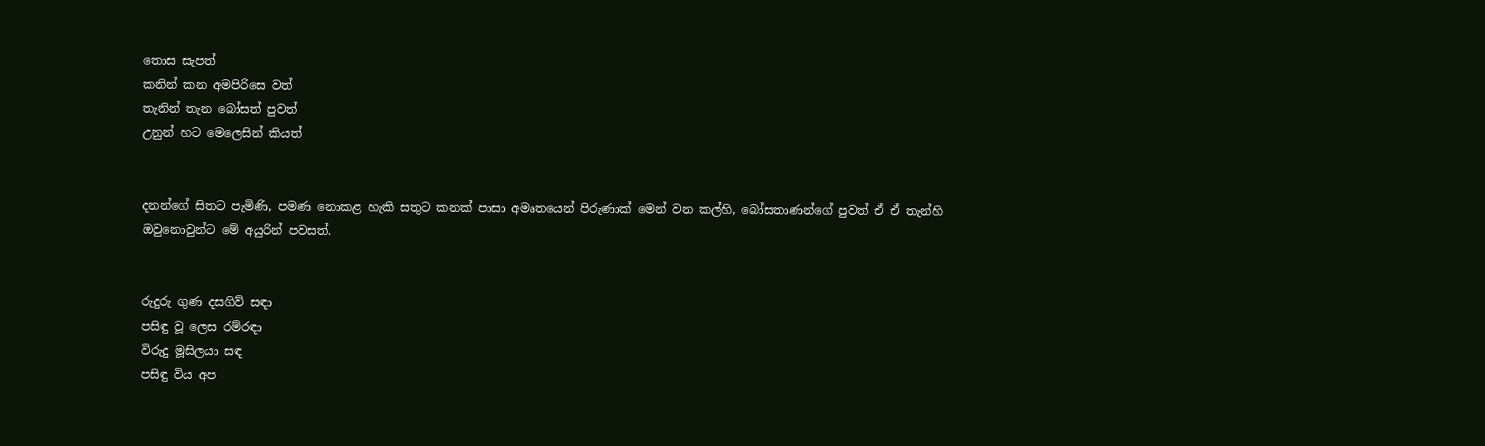තොස සැපත්
කනින් කන අමපිරිසෙ වත්
තැනින් තැන බෝසත් පුවත්
උනුන් හට මෙලෙසින් කියත්


දනන්ගේ සිතට පැමිණි, පමණ නොකළ හැකි සතුට කනක්‌ පාසා අමෘතයෙන් පිරුණාක්‌ මෙන් වන කල්හි, බෝසතාණන්ගේ පුවත් ඒ ඒ තැන්හි ඔවුනොවුන්ට මේ අයුරින් පවසත්.


රුදුරු ගුණ දසගිව් සඳා
පසිඳු වූ ලෙස රම්රඳා
විරුදු මූසිලයා සඳ
පසිඳු විය අප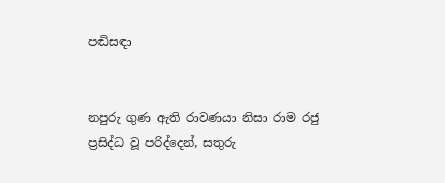පඬිසඳා


නපුරු ගුණ ඇති රාවණයා නිසා රාම රජු ප්‍රසිද්ධ වූ පරිද්දෙන්, සතුරු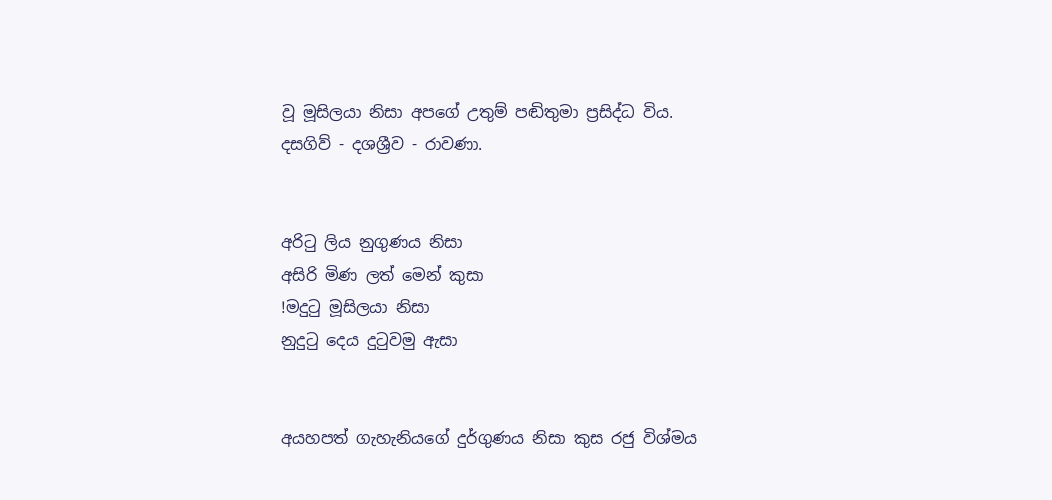වූ මූසිලයා නිසා අපගේ උතුම් පඬිතුමා ප්‍රසිද්ධ විය.
දසගිව් - දශශ්‍රීව - රාවණා.


අරිටු ලිය නුගුණය නිසා
අසිරි මිණ ලත් මෙන් කුසා
!මදුටු මූසිලයා නිසා
නුදුටු දෙය දුටුවමු ඇසා


අයහපත් ගැහැනියගේ දුර්ගුණය නිසා කුස රජු විශ්මය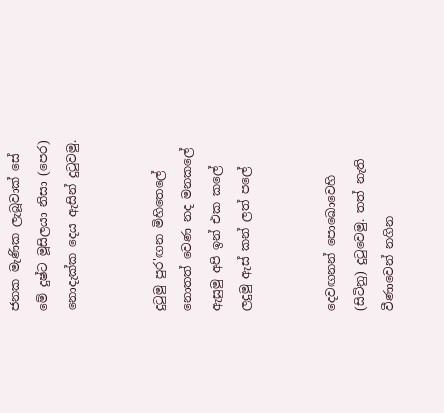ජනක මැණික ලැබූවාක්‌ සේ මේ දුෂ්ට මූසිලයා නිසා (පෙර) නොදැක්‌ක දෙය ඇසින් දුටුවමු.


දුටුමු පුර'ඟන මිහිතෙලේ
නොතත් වෙණ නද මනකලේ
ඇසුමු අපි ඉන් එක කලේ
ලදුමු ඇස්‌ කන් ලත් පලේ


දෙවඟනන් පොඛොවෙහි (සිටිනු) දුටුවෙමු. තත් නැති වීණාවෙන් නගින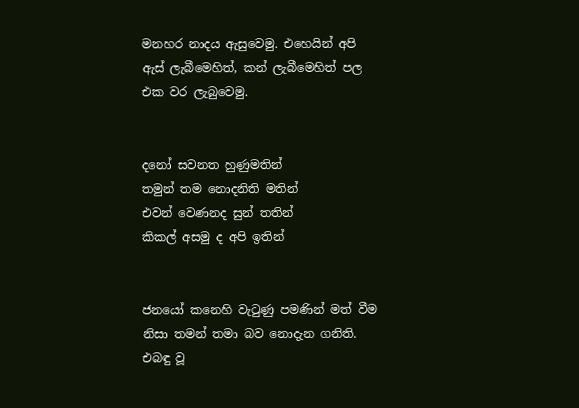මනහර නාදය ඇසුවෙමු. එහෙයින් අපි ඇස්‌ ලැබීමෙහිත්, කන් ලැබීමෙහිත් පල එක වර ලැබුවෙමු.


දනෝ සවනත හුණුමතින්
තමුන් තම නොදනිති මතින්
එවන් වෙණනද සුන් තතින්
කිකල් අසමු ද අපි ඉතින්


ජනයෝ කනෙහි වැටුණු පමණින් මත් වීම නිසා තමන් තමා බව නොදැන ගනිති. එබඳු වූ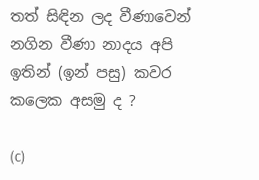තත් සිඳින ලද වීණාවෙන් නගින වීණා නාදය අපි ඉතින් (ඉන් පසු) කවර කලෙක අසමු ද ?

(c)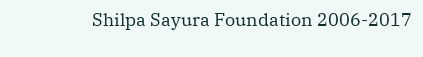Shilpa Sayura Foundation 2006-2017